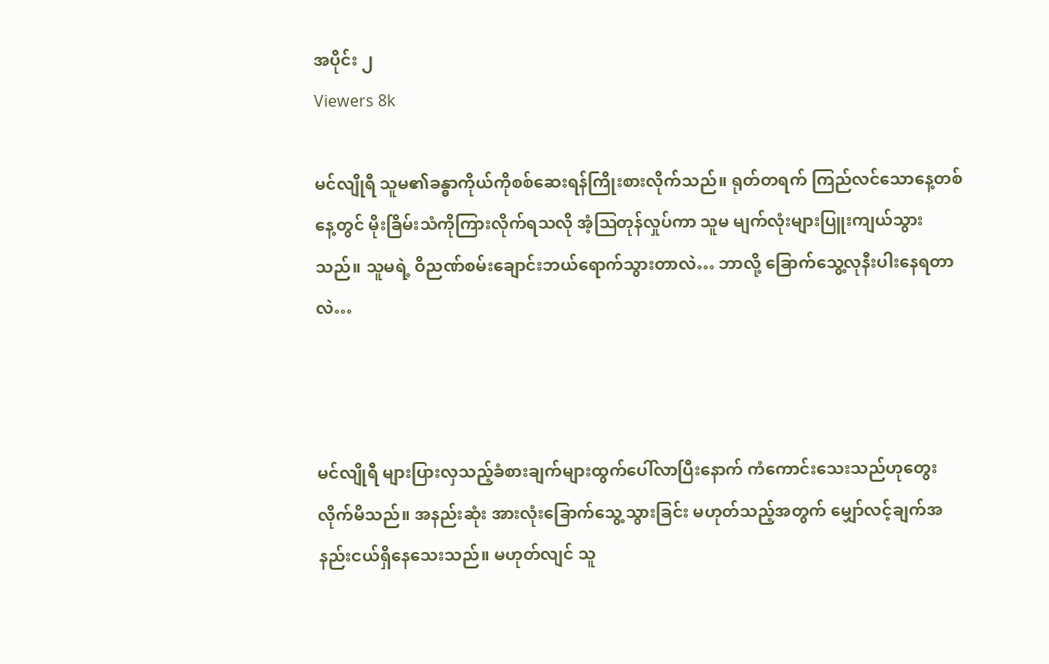အပိုင်း ၂
Viewers 8k

မင်လျိုရီ သူမ၏ခန္ဓာကိုယ်ကိုစစ်ဆေးရန်ကြိုးစားလိုက်သည်။ ရုတ်တရက် ကြည်လင်သောနေ့တစ်နေ့တွင် မိုးခြိမ်းသံကိုကြားလိုက်ရသလို အံ့ဩတုန်လှုပ်ကာ သူမ မျက်လုံးများပြူးကျယ်သွားသည်။ သူမရဲ့ ဝိညဏ်စမ်းချောင်းဘယ်ရောက်သွားတာလဲ… ဘာလို့ ခြောက်သွေ့လုနီးပါးနေရတာလဲ…



မင်လျိုရီ များပြားလှသည့်ခံစားချက်များထွက်ပေါ်လာပြီးနောက် ကံကောင်းသေးသည်ဟုတွေးလိုက်မိသည်။ အနည်းဆုံး အားလုံးခြောက်သွေ့သွားခြင်း မဟုတ်သည့်အတွက် မျှော်လင့်ချက်အနည်းငယ်ရှိနေသေးသည်။ မဟုတ်လျင် သူ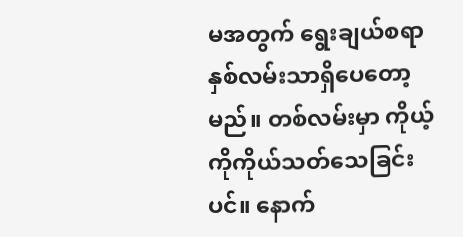မအတွက် ရွေးချယ်စရာ နှစ်လမ်းသာရှိပေတော့မည်။ တစ်လမ်းမှာ ကိုယ့်ကိုကိုယ်သတ်သေခြင်းပင်။ နောက်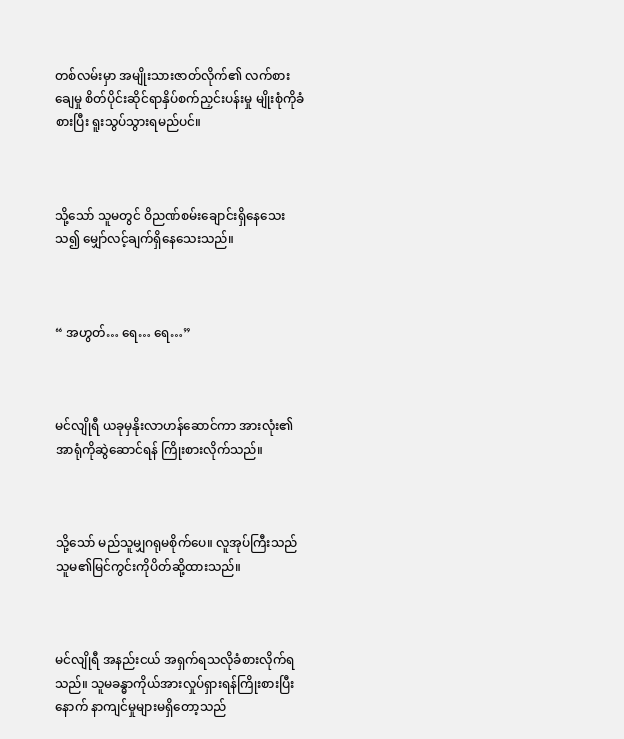တစ်လမ်းမှာ အမျိုးသားဇာတ်လိုက်၏ လက်စားချေမှု စိတ်ပိုင်းဆိုင်ရာနှိပ်စက်ညှင်းပန်းမှု မျိုးစုံကိုခံစားပြီး ရူးသွပ်သွားရမည်ပင်။



သို့သော် သူမတွင် ဝိညဏ်စမ်းချောင်းရှိနေသေးသ၍ မျှော်လင့်ချက်ရှိနေသေးသည်။



“ အဟွတ်… ရေ… ရေ…”



မင်လျိုရီ ယခုမှနိုးလာဟန်ဆောင်ကာ အားလုံး၏အာရုံကိုဆွဲဆောင်ရန် ကြိုးစားလိုက်သည်။



သို့သော် မည်သူမျှဂရုမစိုက်ပေ။ လူအုပ်ကြီးသည် သူမ၏မြင်ကွင်းကိုပိတ်ဆို့ထားသည်။



မင်လျိုရီ အနည်းငယ် အရှက်ရသလိုခံစားလိုက်ရသည်။ သူမခန္ဓာကိုယ်အားလှုပ်ရှားရန်ကြိုးစားပြီးနောက် နာကျင်မှုများမရှိတော့သည်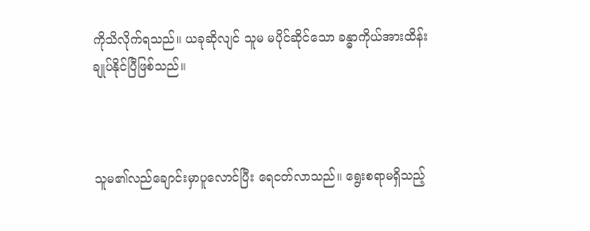ကိုသိလိုက်ရသည်။ ယခုဆိုလျင် သူမ မပိုင်ဆိုင်သော ခန္ဓာကိုယ်အားထိန်းချုပ်နိုင်ပြီဖြစ်သည်။



သူမ၏လည်ချောင်းမှာပူလောင်ပြီး ရေငတ်လာသည်။ ရွေးစရာမရှိသည့်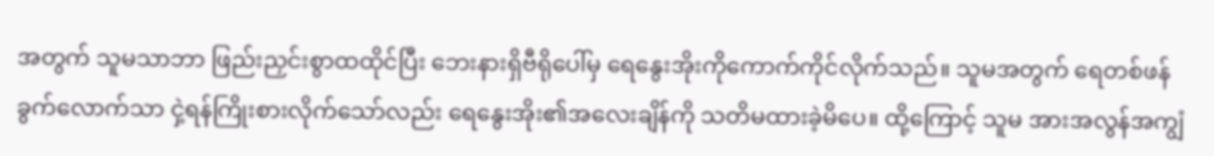အတွက် သူမသာဘာ ဖြည်းညှင်းစွာထထိုင်ပြီး ဘေးနားရှိဗီရိုပေါ်မှ ရေနွေးအိုးကိုကောက်ကိုင်လိုက်သည်။ သူမအတွက် ရေတစ်ဖန်ခွက်လောက်သာ ငှဲ့ရန်ကြိုးစားလိုက်သော်လည်း ရေနွေးအိုး၏အလေးချိန်ကို သတိမထားခဲ့မိပေ။ ထို့ကြောင့် သူမ အားအလွန်အကျွံ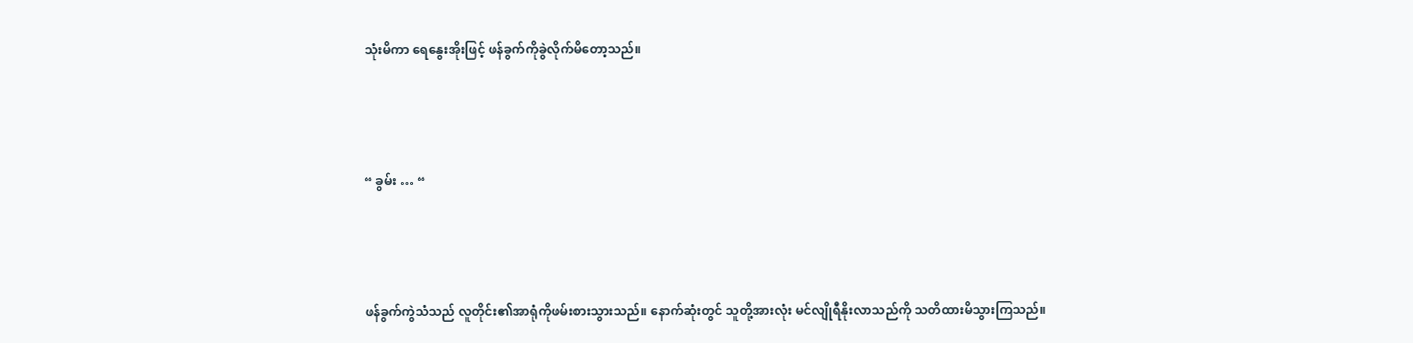သုံးမိကာ ရေနွေးအိုးဖြင့် ဖန်ခွက်ကိုခွဲလိုက်မိတော့သည်။



“ ခွမ်း … “



ဖန်ခွက်ကွဲသံသည် လူတိုင်း၏အာရုံကိုဖမ်းစားသွားသည်။ နောက်ဆုံးတွင် သူတို့အားလုံး မင်လျိုရီနိုးလာသည်ကို သတိထားမိသွားကြသည်။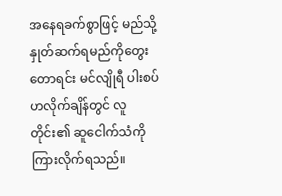အနေရခက်စွာဖြင့် မည်သို့နှုတ်ဆက်ရမည်ကိုတွေးတောရင်း မင်လျိုရီ ပါးစပ်ဟလိုက်ချိန်တွင် လူတိုင်း၏ ဆူငေါက်သံကိုကြားလိုက်ရသည်။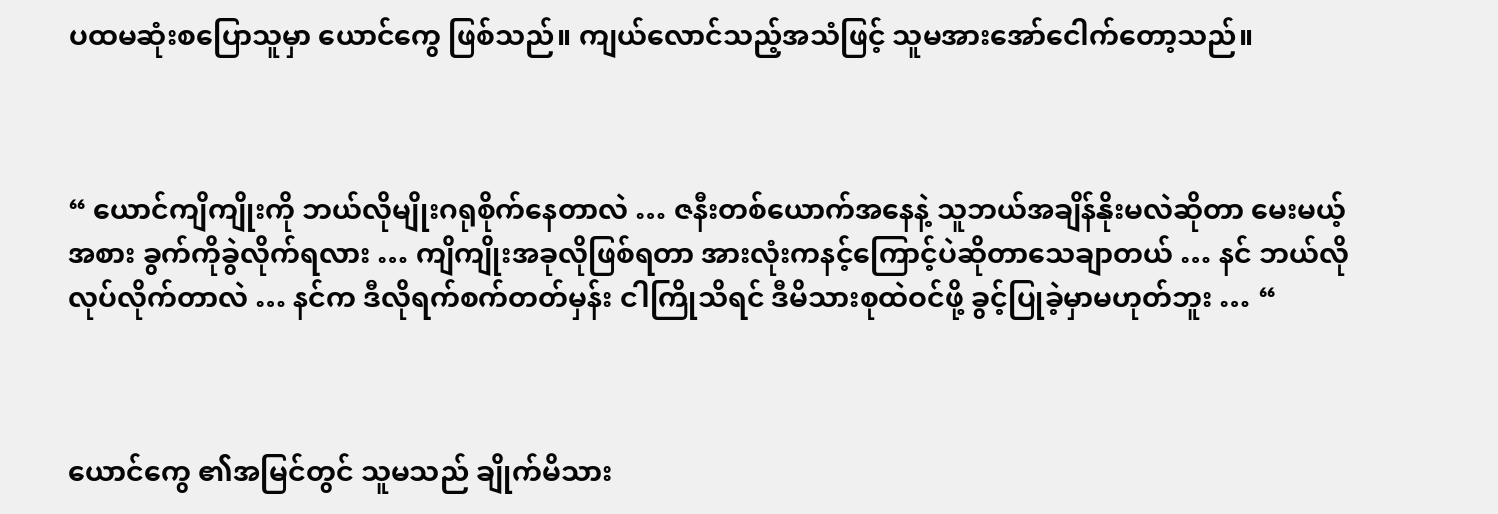ပထမဆုံးစပြောသူမှာ ယောင်ကွေ ဖြစ်သည်။ ကျယ်လောင်သည့်အသံဖြင့် သူမအားအော်ငေါက်တော့သည်။



“ ယောင်ကျိကျိုးကို ဘယ်လိုမျိုးဂရုစိုက်နေတာလဲ … ဇနီးတစ်ယောက်အနေနဲ့ သူဘယ်အချိန်နိုးမလဲဆိုတာ မေးမယ့်အစား ခွက်ကိုခွဲလိုက်ရလား … ကျိကျိုးအခုလိုဖြစ်ရတာ အားလုံးကနင့်ကြောင့်ပဲဆိုတာသေချာတယ် … နင် ဘယ်လိုလုပ်လိုက်တာလဲ … နင်က ဒီလိုရက်စက်တတ်မှန်း ငါကြိုသိရင် ဒီမိသားစုထဲဝင်ဖို့ ခွင့်ပြုခဲ့မှာမဟုတ်ဘူး … “



ယောင်ကွေ ၏အမြင်တွင် သူမသည် ချိုက်မိသား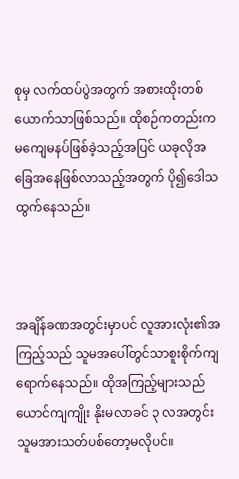စုမှ လက်ထပ်ပွဲအတွက် အစားထိုးတစ်ယောက်သာဖြစ်သည်။ ထိုစဉ်ကတည်းက မကျေမနပ်ဖြစ်ခဲ့သည့်အပြင် ယခုလိုအခြေအနေဖြစ်လာသည့်အတွက် ပို၍ဒေါသထွက်နေသည်။



အချိန်ခဏအတွင်းမှာပင် လူအားလုံး၏အကြည့်သည် သူမအပေါ်တွင်သာစူးစိုက်ကျရောက်နေသည်။ ထိုအကြည့်များသည် ယောင်ကျကျိုး နိုးမလာခင် ၃ လအတွင်း သူမအားသတ်ပစ်တော့မလိုပင်။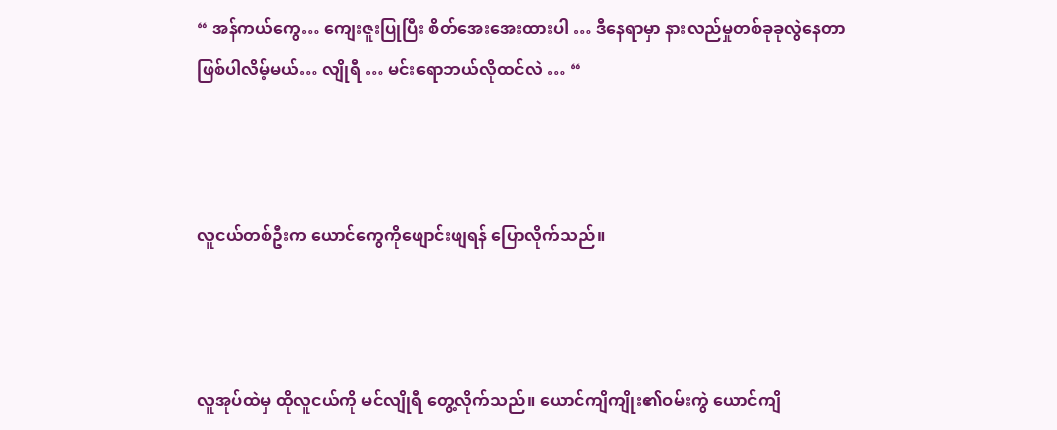“ အန်ကယ်ကွေ… ကျေးဇူးပြုပြီး စိတ်အေးအေးထားပါ … ဒီနေရာမှာ နားလည်မှုတစ်ခုခုလွဲနေတာ ဖြစ်ပါလိမ့်မယ်… လျိုရီ … မင်းရောဘယ်လိုထင်လဲ … “



လူငယ်တစ်ဦးက ယောင်ကွေကိုဖျောင်းဖျရန် ပြောလိုက်သည်။



လူအုပ်ထဲမှ ထိုလူငယ်ကို မင်လျိုရီ တွေ့လိုက်သည်။ ယောင်ကျိကျိုး၏ဝမ်းကွဲ ယောင်ကျိ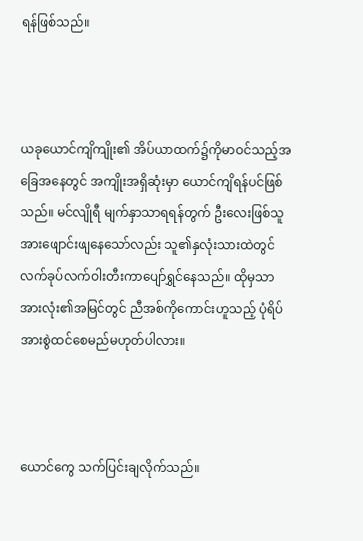ရန်ဖြစ်သည်။



ယခုယောင်ကျိကျိုး၏ အိပ်ယာထက်၌ကိုမာဝင်သည့်အခြေအနေတွင် အကျိုးအရှိဆုံးမှာ ယောင်ကျိရန်ပင်ဖြစ်သည်။ မင်လျိုရီ မျက်နှာသာရရန်တွက် ဦးလေးဖြစ်သူအားဖျောင်းဖျနေသော်လည်း သူ၏နှလုံးသားထဲတွင် လက်ခုပ်လက်ဝါးတီးကာပျော်ရွှင်နေသည်။ ထိုမှသာ အားလုံး၏အမြင်တွင် ညီအစ်ကိုကောင်းဟူသည့် ပုံရိပ်အားစွဲထင်စေမည်မဟုတ်ပါလား။



ယောင်ကွေ သက်ပြင်းချလိုက်သည်။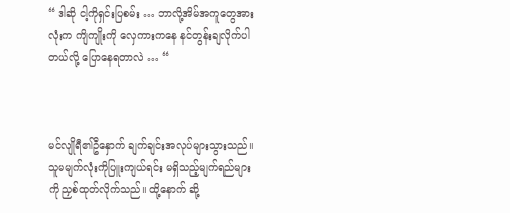“ ဒါဆို ငါ့ကိုရှင်းပြစမ်း … ဘာလို့အိမ်အကူတွေအားလုံးက ကျိကျိုးကို လှေကားကနေ နင်တွန်းချလိုက်ပါတယ်လို့ ပြောနေရတာလဲ … “



မင်လျိုရီ၏ဦနှောက် ချက်ချင်းအလုပ်များသွားသည်။ သူမမျက်လုံးကိုပြူးကျယ်ရင်း မရှိသည့်မျက်ရည်များကို ညှစ်ထုတ်လိုက်သည်။ ထို့နောက် ဆို့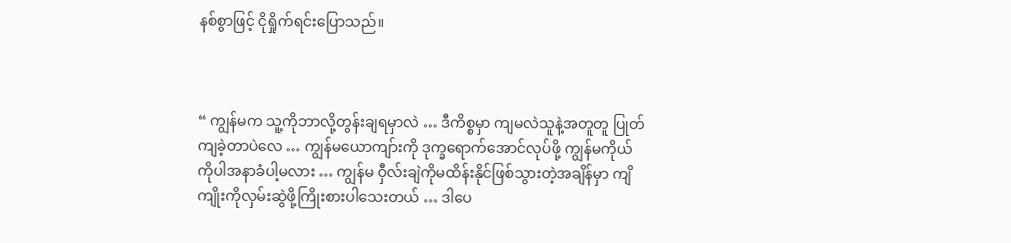နစ်စွာဖြင့် ငိုရှိုက်ရင်းပြောသည်။



“ ကျွန်မက သူ့ကိုဘာလို့တွန်းချရမှာလဲ … ဒီကိစ္စမှာ ကျမလဲသူနဲ့အတူတူ ပြုတ်ကျခဲ့တာပဲလေ … ကျွန်မယောကျာ်းကို ဒုက္ခရောက်အောင်လုပ်ဖို့ ကျွန်မကိုယ်ကိုပါအနာခံပါ့မလား … ကျွန်မ ဝှီလ်းချဲကိုမထိန်းနိုင်ဖြစ်သွားတဲ့အချိန်မှာ ကျိကျိုးကိုလှမ်းဆွဲဖို့ကြိုးစားပါသေးတယ် … ဒါပေ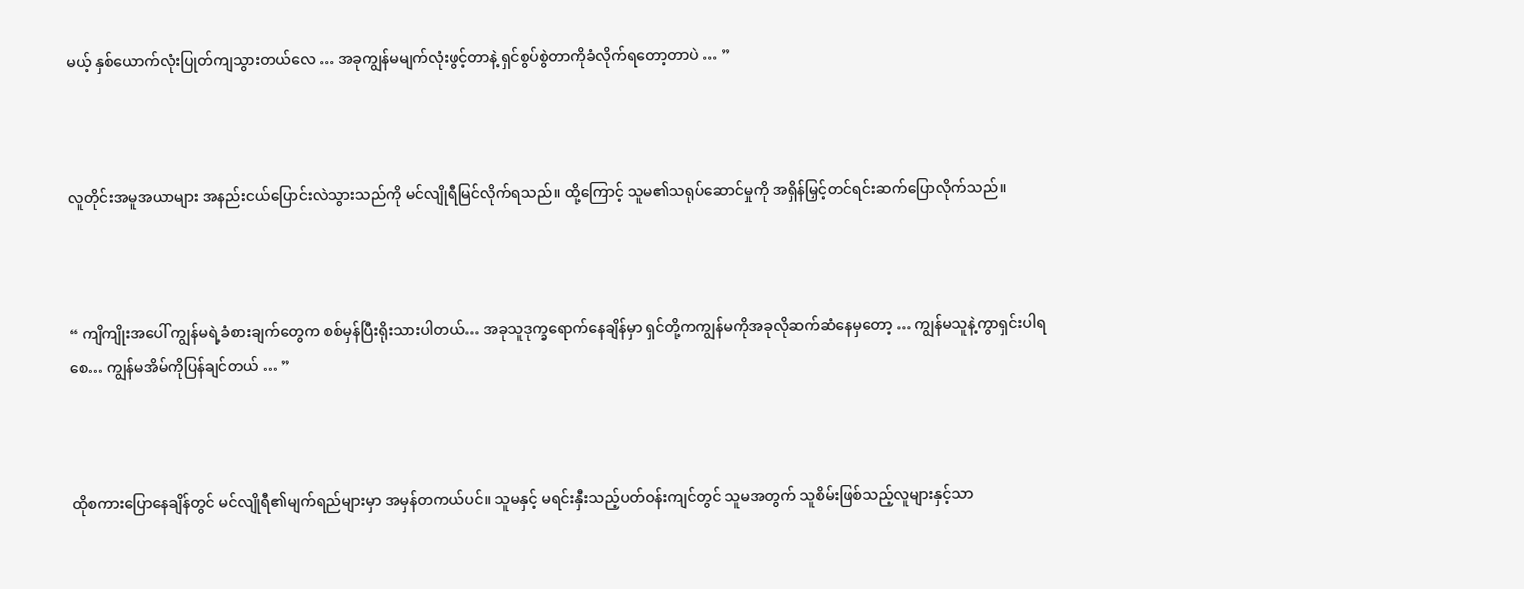မယ့် နှစ်ယောက်လုံးပြုတ်ကျသွားတယ်လေ … အခုကျွန်မမျက်လုံးဖွင့်တာနဲ့ ရှင်စွပ်စွဲတာကိုခံလိုက်ရတော့တာပဲ … ”



လူတိုင်းအမူအယာများ အနည်းငယ်ပြောင်းလဲသွားသည်ကို မင်လျိုရီမြင်လိုက်ရသည်။ ထို့ကြောင့် သူမ၏သရုပ်ဆောင်မှုကို အရှိန်မြှင့်တင်ရင်းဆက်ပြောလိုက်သည်။



“ ကျိကျိုးအပေါ် ကျွန်မရဲ့ခံစားချက်တွေက စစ်မှန်ပြီးရိုးသားပါတယ်… အခုသူဒုက္ခရောက်နေချိန်မှာ ရှင်တို့ကကျွန်မကိုအခုလိုဆက်ဆံနေမှတော့ … ကျွန်မသူနဲ့ကွာရှင်းပါရစေ… ကျွန်မအိမ်ကိုပြန်ချင်တယ် … ”



ထိုစကားပြောနေချိန်တွင် မင်လျိုရီ၏မျက်ရည်များမှာ အမှန်တကယ်ပင်။ သူမနှင့် မရင်းနှီးသည့်ပတ်ဝန်းကျင်တွင် သူမအတွက် သူစိမ်းဖြစ်သည့်လူများနှင့်သာ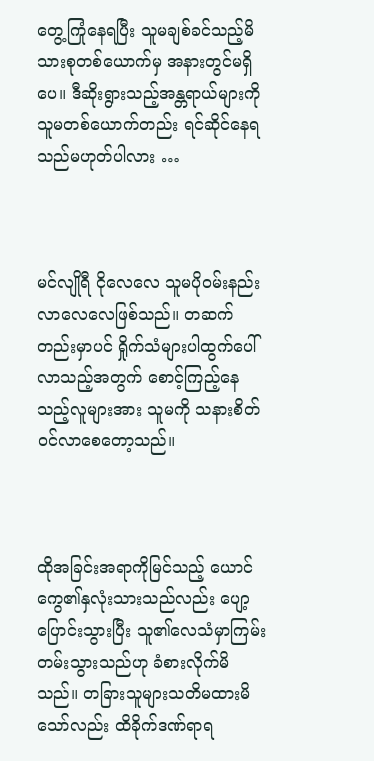တွေ့ကြုံနေရပြီး သူမချစ်ခင်သည့်မိသားစုတစ်ယောက်မှ အနားတွင်မရှိပေ။ ဒီဆိုးရွားသည့်အန္တရာယ်များကို သူမတစ်ယောက်တည်း ရင်ဆိုင်နေရသည်မဟုတ်ပါလား …



မင်လျိုရီ ငိုလေလေ သူမပိုဝမ်းနည်းလာလေလေဖြစ်သည်။ တဆက်တည်းမှာပင် ရှိုက်သံများပါထွက်ပေါ်လာသည့်အတွက် စောင့်ကြည့်နေသည့်လူများအား သူမကို သနားစိတ်ဝင်လာစေတော့သည်။



ထိုအခြင်းအရာကိုမြင်သည့် ယောင်ကွေ၏နှလုံးသားသည်လည်း ပျော့ပြောင်းသွားပြီး သူ၏လေသံမှာကြမ်းတမ်းသွားသည်ဟု ခံစားလိုက်မိသည်။ တခြားသူများသတိမထားမိသော်လည်း ထိခိုက်ဒဏ်ရာရ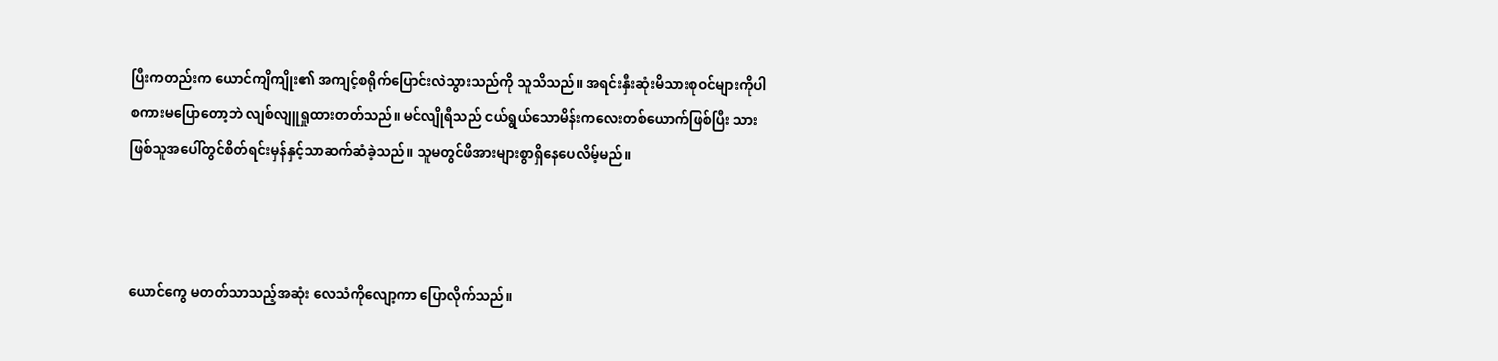ပြီးကတည်းက ယောင်ကျိကျိုး၏ အကျင့်စရိုက်ပြောင်းလဲသွားသည်ကို သူသိသည်။ အရင်းနှီးဆုံးမိသားစုဝင်များကိုပါ စကားမပြောတော့ဘဲ လျစ်လျူရှုထားတတ်သည်။ မင်လျိုရီသည် ငယ်ရွယ်သောမိန်းကလေးတစ်ယောက်ဖြစ်ပြီး သားဖြစ်သူအပေါ်တွင်စိတ်ရင်းမှန်နှင့်သာဆက်ဆံခဲ့သည်။ သူမတွင်ဖိအားများစွာရှိနေပေလိမ့်မည်။



ယောင်ကွေ မတတ်သာသည့်အဆုံး လေသံကိုလျော့ကာ ပြောလိုက်သည်။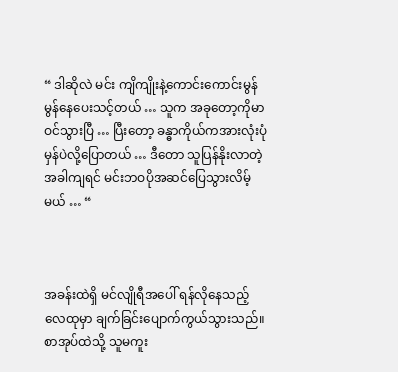“ ဒါဆိုလဲ မင်း ကျိကျိုးနဲ့ကောင်းကောင်းမွန်မွန်နေပေးသင့်တယ် … သူက အခုတော့ကိုမာဝင်သွားပြီ … ပြီးတော့ ခန္ဓာကိုယ်ကအားလုံးပုံမှန်ပဲလို့ပြောတယ် … ဒီတော သူပြန်နိုးလာတဲ့အခါကျရင် မင်းဘဝပိုအဆင်ပြေသွားလိမ့်မယ် … “



အခန်းထဲရှိ မင်လျိုရီအပေါ် ရန်လိုနေသည့်လေထုမှာ ချက်ခြင်းပျောက်ကွယ်သွားသည်။ စာအုပ်ထဲသို့ သူမကူး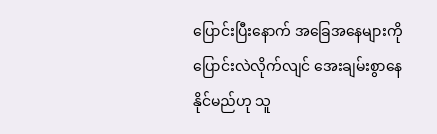ပြောင်းပြီးနောက် အခြေအနေများကိုပြောင်းလဲလိုက်လျင် အေးချမ်းစွာနေနိုင်မည်ဟု သူ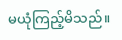မယုံကြည့်မိသည်။